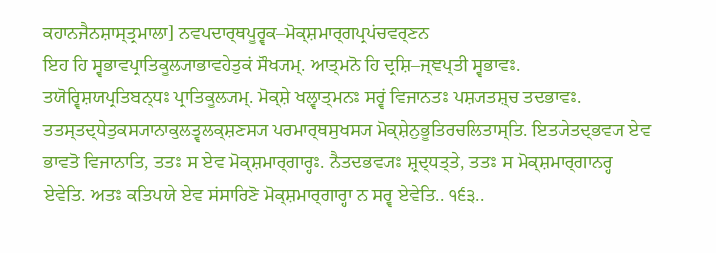ਕਹਾਨਜੈਨਸ਼ਾਸ੍ਤ੍ਰਮਾਲਾ] ਨਵਪਦਾਰ੍ਥਪੂਰ੍ਵਕ–ਮੋਕ੍ਸ਼ਮਾਰ੍ਗਪ੍ਰਪਂਚਵਰ੍ਣਨ
ਇਹ ਹਿ ਸ੍ਵਭਾਵਪ੍ਰਾਤਿਕੂਲ੍ਯਾਭਾਵਹੇਤੁਕਂ ਸੌਖ੍ਯਮ੍. ਆਤ੍ਮਨੋ ਹਿ ਦ੍ਰਸ਼ਿ–ਜ੍ਞਪ੍ਤੀ ਸ੍ਵਭਾਵਃ. ਤਯੋਰ੍ਵਿਸ਼ਯਪ੍ਰਤਿਬਨ੍ਧਃ ਪ੍ਰਾਤਿਕੂਲ੍ਯਮ੍. ਮੋਕ੍ਸ਼ੇ ਖਲ੍ਵਾਤ੍ਮਨਃ ਸਰ੍ਵਂ ਵਿਜਾਨਤਃ ਪਸ਼੍ਯਤਸ਼੍ਚ ਤਦਭਾਵਃ. ਤਤਸ੍ਤਦ੍ਧੇਤੁਕਸ੍ਯਾਨਾਕੁਲਤ੍ਵਲਕ੍ਸ਼ਣਸ੍ਯ ਪਰਮਾਰ੍ਥਸੁਖਸ੍ਯ ਮੋਕ੍ਸ਼ੇਨੁਭੂਤਿਰਚਲਿਤਾਸ੍ਤਿ. ਇਤ੍ਯੇਤਦ੍ਭਵ੍ਯ ਏਵ ਭਾਵਤੋ ਵਿਜਾਨਾਤਿ, ਤਤਃ ਸ ਏਵ ਮੋਕ੍ਸ਼ਮਾਰ੍ਗਾਰ੍ਹਃ. ਨੈਤਦਭਵ੍ਯਃ ਸ਼੍ਰਦ੍ਧਤ੍ਤੇ, ਤਤਃ ਸ ਮੋਕ੍ਸ਼ਮਾਰ੍ਗਾਨਰ੍ਹ ਏਵੇਤਿ. ਅਤਃ ਕਤਿਪਯੇ ਏਵ ਸਂਸਾਰਿਣੋ ਮੋਕ੍ਸ਼ਮਾਰ੍ਗਾਰ੍ਹਾ ਨ ਸਰ੍ਵ ਏਵੇਤਿ.. ੧੬੩..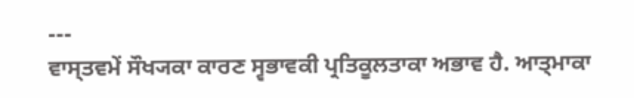---
ਵਾਸ੍ਤਵਮੇਂ ਸੌਖ੍ਯਕਾ ਕਾਰਣ ਸ੍ਵਭਾਵਕੀ ਪ੍ਰਤਿਕੂਲਤਾਕਾ ਅਭਾਵ ਹੈ. ਆਤ੍ਮਾਕਾ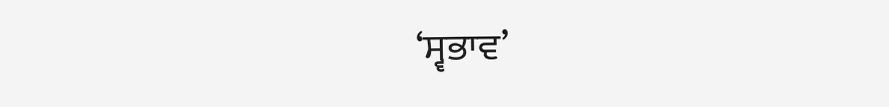‘ਸ੍ਵਭਾਵ’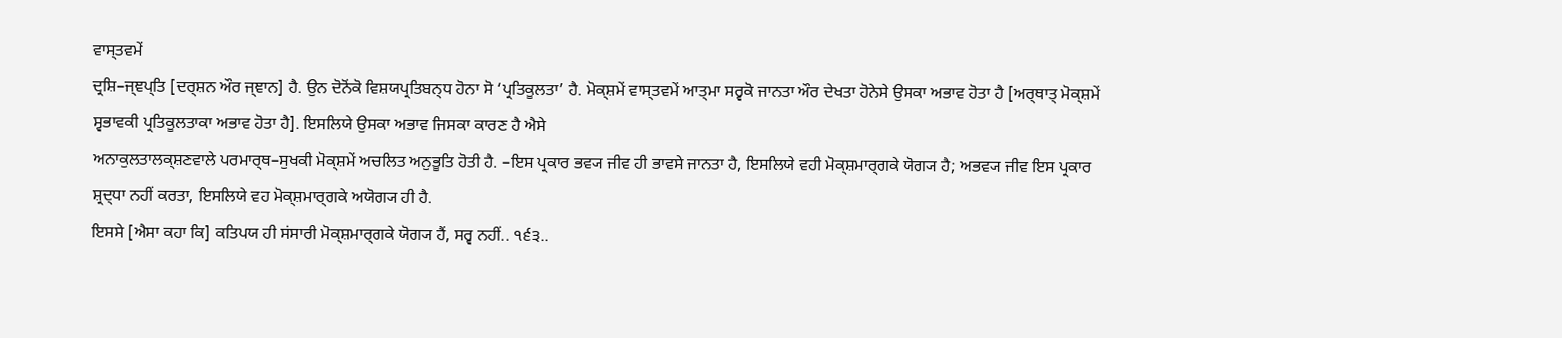ਵਾਸ੍ਤਵਮੇਂ
ਦ੍ਰਸ਼ਿ–ਜ੍ਞਪ੍ਤਿ [ਦਰ੍ਸ਼ਨ ਔਰ ਜ੍ਞਾਨ] ਹੈ. ਉਨ ਦੋਨੋਂਕੋ ਵਿਸ਼ਯਪ੍ਰਤਿਬਨ੍ਧ ਹੋਨਾ ਸੋ ‘ਪ੍ਰਤਿਕੂਲਤਾ’ ਹੈ. ਮੋਕ੍ਸ਼ਮੇਂ ਵਾਸ੍ਤਵਮੇਂ ਆਤ੍ਮਾ ਸਰ੍ਵਕੋ ਜਾਨਤਾ ਔਰ ਦੇਖਤਾ ਹੋਨੇਸੇ ਉਸਕਾ ਅਭਾਵ ਹੋਤਾ ਹੈ [ਅਰ੍ਥਾਤ੍ ਮੋਕ੍ਸ਼ਮੇਂ ਸ੍ਵਭਾਵਕੀ ਪ੍ਰਤਿਕੂਲਤਾਕਾ ਅਭਾਵ ਹੋਤਾ ਹੈ]. ਇਸਲਿਯੇ ਉਸਕਾ ਅਭਾਵ ਜਿਸਕਾ ਕਾਰਣ ਹੈ ਐਸੇ
ਅਨਾਕੁਲਤਾਲਕ੍ਸ਼ਣਵਾਲੇ ਪਰਮਾਰ੍ਥ–ਸੁਖਕੀ ਮੋਕ੍ਸ਼ਮੇਂ ਅਚਲਿਤ ਅਨੁਭੂਤਿ ਹੋਤੀ ਹੈ. –ਇਸ ਪ੍ਰਕਾਰ ਭਵ੍ਯ ਜੀਵ ਹੀ ਭਾਵਸੇ ਜਾਨਤਾ ਹੈ, ਇਸਲਿਯੇ ਵਹੀ ਮੋਕ੍ਸ਼ਮਾਰ੍ਗਕੇ ਯੋਗ੍ਯ ਹੈ; ਅਭਵ੍ਯ ਜੀਵ ਇਸ ਪ੍ਰਕਾਰ ਸ਼੍ਰਦ੍ਧਾ ਨਹੀਂ ਕਰਤਾ, ਇਸਲਿਯੇ ਵਹ ਮੋਕ੍ਸ਼ਮਾਰ੍ਗਕੇ ਅਯੋਗ੍ਯ ਹੀ ਹੈ.
ਇਸਸੇ [ਐਸਾ ਕਹਾ ਕਿ] ਕਤਿਪਯ ਹੀ ਸਂਸਾਰੀ ਮੋਕ੍ਸ਼ਮਾਰ੍ਗਕੇ ਯੋਗ੍ਯ ਹੈਂ, ਸਰ੍ਵ ਨਹੀਂ.. ੧੬੩..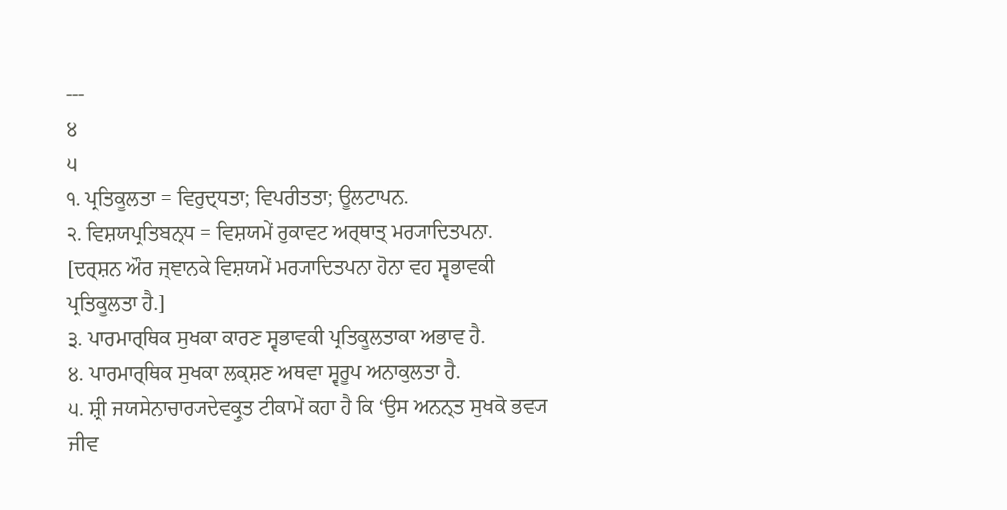---
੪
੫
੧. ਪ੍ਰਤਿਕੂਲਤਾ = ਵਿਰੁਦ੍ਧਤਾ; ਵਿਪਰੀਤਤਾ; ਊਲਟਾਪਨ.
੨. ਵਿਸ਼ਯਪ੍ਰਤਿਬਨ੍ਧ = ਵਿਸ਼ਯਮੇਂ ਰੁਕਾਵਟ ਅਰ੍ਥਾਤ੍ ਮਰ੍ਯਾਦਿਤਪਨਾ. [ਦਰ੍ਸ਼ਨ ਔਰ ਜ੍ਞਾਨਕੇ ਵਿਸ਼ਯਮੇਂ ਮਰ੍ਯਾਦਿਤਪਨਾ ਹੋਨਾ ਵਹ ਸ੍ਵਭਾਵਕੀ ਪ੍ਰਤਿਕੂਲਤਾ ਹੈ.]
੩. ਪਾਰਮਾਰ੍ਥਿਕ ਸੁਖਕਾ ਕਾਰਣ ਸ੍ਵਭਾਵਕੀ ਪ੍ਰਤਿਕੂਲਤਾਕਾ ਅਭਾਵ ਹੈ.
੪. ਪਾਰਮਾਰ੍ਥਿਕ ਸੁਖਕਾ ਲਕ੍ਸ਼ਣ ਅਥਵਾ ਸ੍ਵਰੂਪ ਅਨਾਕੁਲਤਾ ਹੈ.
੫. ਸ਼੍ਰੀ ਜਯਸੇਨਾਚਾਰ੍ਯਦੇਵਕ੍ਰੁਤ ਟੀਕਾਮੇਂ ਕਹਾ ਹੈ ਕਿ ‘ਉਸ ਅਨਨ੍ਤ ਸੁਖਕੋ ਭਵ੍ਯ ਜੀਵ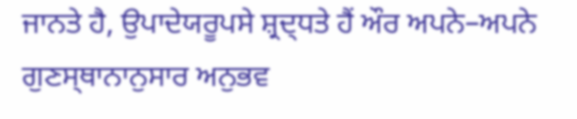ਜਾਨਤੇ ਹੈ, ਉਪਾਦੇਯਰੂਪਸੇ ਸ਼੍ਰਦ੍ਧਤੇ ਹੈਂ ਔਰ ਅਪਨੇ–ਅਪਨੇ ਗੁਣਸ੍ਥਾਨਾਨੁਸਾਰ ਅਨੁਭਵ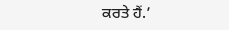ਕਰਤੇ ਹੈਂ.’